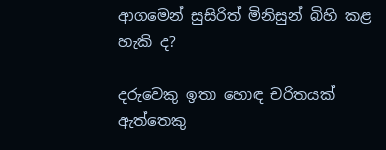ආගමෙන් සුසිරිත් මිනිසුන් බිහි කළ හැකි ද?

දරුවෙකු ඉතා හොඳ චරිතයක් ඇත්තෙකු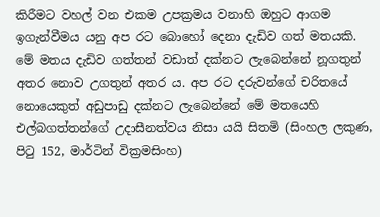කිරීමට වහල් වන එකම උපක්‍රමය වනාහි ඔහුට ආගම ඉගැන්වීමය යනු අප රට බොහෝ දෙනා දැඩිව ගත් මතයකි. මේ මතය දැඩිව ගත්තන් වඩාත් දක්නට ලැබෙන්නේ නූගතුන් අතර නොව උගතුන් අතර ය. අප රට දරුවන්ගේ චරිතයේ නොයෙකුත් අඩුපාඩු දක්නට ලැබෙන්නේ මේ මතයෙහි එල්බගත්තන්ගේ උදාසීනත්වය නිසා යයි සිතමි (සිංහල ලකුණ, පිටු 152, මාර්ටින් වික්‍රමසිංහ)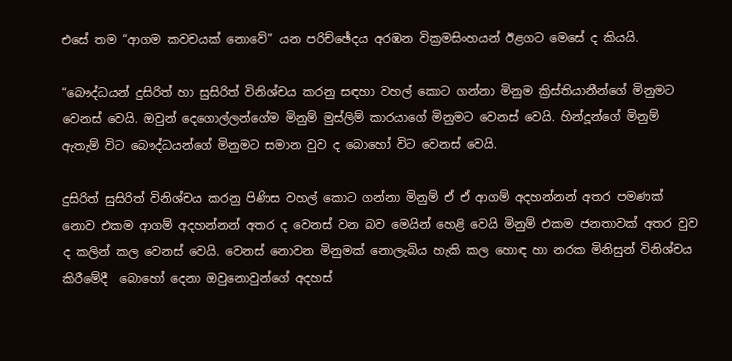එසේ තම “ආගම කවචයක් නොවේ” යන පරිච්ඡේදය අරඹන වික්‍රමසිංහයන් ඊළගට මෙසේ ද කියයි.

“බෞද්ධයන් දුසිරිත් හා සුසිරිත් විනිශ්චය කරනු සඳහා වහල් කොට ගන්නා මිනුම ක්‍රිස්තියානීන්ගේ මිනුමට වෙනස් වෙයි. ඔවුන් දෙගොල්ලන්ගේම මිනුම් මුස්ලිම් කාරයාගේ මිනුමට වෙනස් වෙයි. හින්දූන්ගේ මිනුම් ඇතැම් විට බෞද්ධයන්ගේ මිනුමට සමාන වුව ද බොහෝ විට වෙනස් වෙයි.

දුසිරිත් සුසිරිත් විනිශ්චය කරනු පිණිස වහල් කොට ගන්නා මිනුම් ඒ ඒ ආගම් අදහන්නන් අතර පමණක් නොව එකම ආගම් අදහන්නන් අතර ද වෙනස් වන බව මෙයින් හෙළි වෙයි මිනුම් එකම ජනතාවක් අතර වුව ද කලින් කල වෙනස් වෙයි. වෙනස් නොවන මිනුමක් නොලැබිය හැකි කල හොඳ හා නරක මිනිසුන් විනිශ්චය කිරීමේදී  බොහෝ දෙනා ඔවුනොවුන්ගේ අදහස්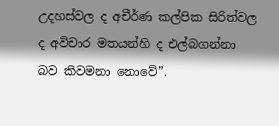උදහස්වල ද අචීර්ණ කල්පික සිරිත්වල ද අවිචාර මතයන්හි ද එල්බගන්නා බව කිවමනා නොවේ”.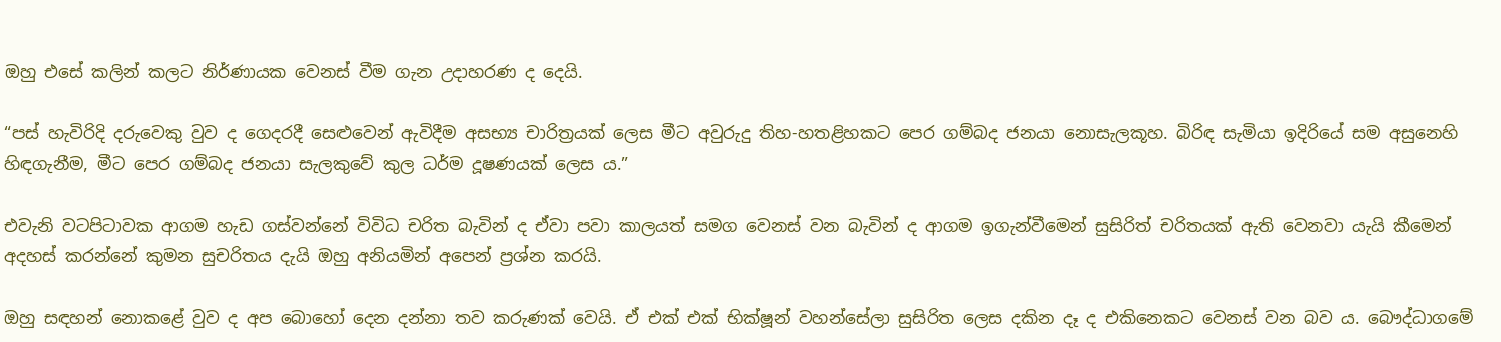ඔහු එසේ කලින් කලට නිර්ණායක වෙනස් වීම ගැන උදාහරණ ද දෙයි.

“පස් හැවිරිදි දරුවෙකු වුව ද ගෙදරදී සෙළුවෙන් ඇවිදීම අසභ්‍ය චාරිත්‍රයක් ලෙස මීට අවුරුදු තිහ-හතළිහකට පෙර ගම්බද ජනයා නොසැලකූහ. බිරිඳ සැමියා ඉදිරියේ සම අසුනෙහි හිඳගැනීම, මීට පෙර ගම්බද ජනයා සැලකුවේ කුල ධර්ම දූෂණයක් ලෙස ය.”

එවැනි වටපිටාවක ආගම හැඩ ගස්වන්නේ විවිධ චරිත බැවින් ද ඒවා පවා කාලයත් සමග වෙනස් වන බැවින් ද ආගම ඉගැන්වීමෙන් සුසිරිත් චරිතයක් ඇති වෙනවා යැයි කීමෙන් අදහස් කරන්නේ කුමන සුචරිතය දැයි ඔහු අනියමින් අපෙන් ප්‍රශ්න කරයි.

ඔහු සඳහන් නොකළේ වුව ද අප බොහෝ දෙන දන්නා තව කරුණක් වෙයි. ඒ එක් එක් භික්ෂූන් වහන්සේලා සුසිරිත ලෙස දකින දෑ ද එකිනෙකට වෙනස් වන බව ය. බෞද්ධාගමේ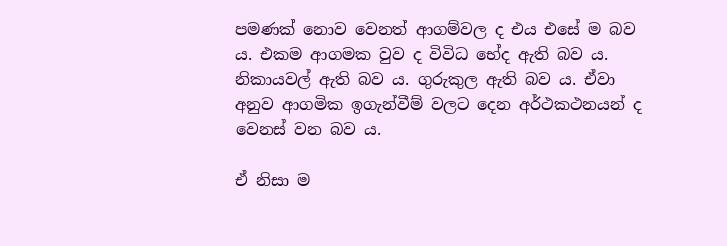පමණක් නොව වෙනත් ආගම්වල ද එය එසේ ම බව ය. එකම ආගමක වුව ද විවිධ භේද ඇති බව ය. නිකායවල් ඇති බව ය. ගුරුකුල ඇති බව ය. ඒවා අනුව ආගමික ඉගැන්වීම් වලට දෙන අර්ථකථනයන් ද වෙනස් වන බව ය.

ඒ නිසා ම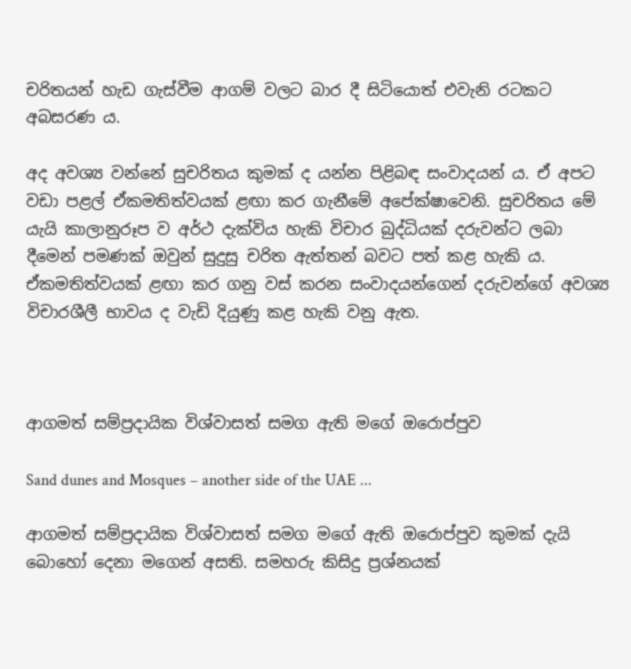චරිතයන් හැඩ ගැස්වීම ආගම් වලට බාර දී සිටියොත් එවැනි රටකට අබසරණ ය.

අද අවශ්‍ය වන්නේ සුචරිතය කුමක් ද යන්න පිළිබඳ සංවාදයන් ය. ඒ අපට වඩා පළල් ඒකමතිත්වයක් ළඟා කර ගැනීමේ අපේක්ෂාවෙනි. සුචරිතය මේ යැයි කාලානුරූප ව අර්ථ දැක්විය හැකි විචාර බුද්ධියක් දරුවන්ට ලබා දීමෙන් පමණක් ඔවුන් සුදුසු චරිත ඇත්තන් බවට පත් කළ හැකි ය. ඒකමතිත්වයක් ළඟා කර ගනු වස් කරන සංවාදයන්ගෙන් දරුවන්ගේ අවශ්‍ය විචාරශීලී භාවය ද වැඩි දියුණු කළ හැකි වනු ඇත.



ආගමත් සම්ප්‍රදායික විශ්වාසත් සමග ඇති මගේ ඔරොප්පුව

Sand dunes and Mosques – another side of the UAE ...

ආගමත් සම්ප්‍රදායික විශ්වාසත් සමග මගේ ඇති ඔරොප්පුව කුමක් දැයි බොහෝ දෙනා මගෙන් අසති. සමහරු කිසිදු ප්‍රශ්නයක්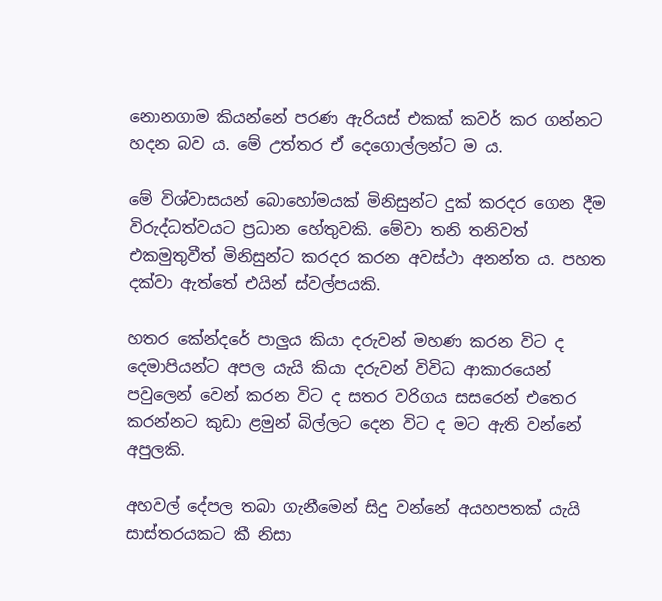නොනගාම කියන්නේ පරණ ඇරියස් එකක් කවර් කර ගන්නට හදන බව ය. මේ උත්තර ඒ දෙගොල්ලන්ට ම ය.

මේ විශ්වාසයන් බොහෝමයක් මිනිසුන්ට දුක් කරදර ගෙන දීම විරුද්ධත්වයට ප්‍රධාන හේතුවකි. මේවා තනි තනිවත් එකමුතුවීත් මිනිසුන්ට කරදර කරන අවස්ථා අනන්ත ය. පහත දක්වා ඇත්තේ එයින් ස්වල්පයකි.

හතර කේන්දරේ පාලුය කියා දරුවන් මහණ කරන විට ද දෙමාපියන්ට අපල යැයි කියා දරුවන් විවිධ ආකාරයෙන් පවුලෙන් වෙන් කරන විට ද සතර වරිගය සසරෙන් එතෙර කරන්නට කුඩා ළමුන් බිල්ලට දෙන විට ද මට ඇති වන්නේ අපුලකි.

අහවල් දේපල තබා ගැනීමෙන් සිදු වන්නේ අයහපතක් යැයි සාස්තරයකට කී නිසා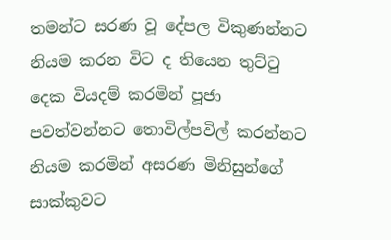තමන්ට සරණ වූ දේපල විකුණන්නට නියම කරන විට ද තියෙන තුට්ටු දෙක වියදම් කරමින් පූජා පවත්වන්නට තොවිල්පවිල් කරන්නට නියම කරමින් අසරණ මිනිසුන්ගේ සාක්කුවට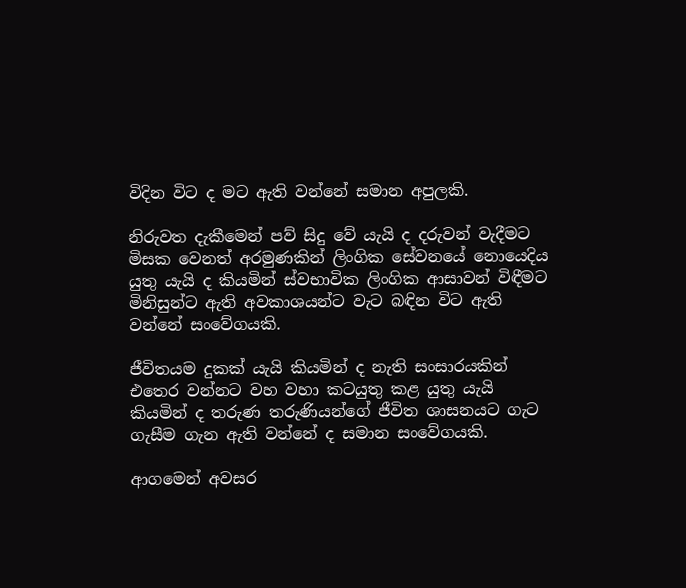විදින විට ද මට ඇති වන්නේ සමාන අපුලකි.

නිරුවත දැකීමෙන් පව් සිදු වේ යැයි ද දරුවන් වැදීමට මිසක වෙනත් අරමුණකින් ලිංගික සේවනයේ නොයෙදිය යුතු යැයි ද කියමින් ස්වභාවික ලිංගික ආසාවන් විඳීමට මිනිසුන්ට ඇති අවකාශයන්ට වැට බඳින විට ඇති වන්නේ සංවේගයකි.

ජීවිතයම දුකක් යැයි කියමින් ද නැති සංසාරයකින් එතෙර වන්නට වහ වහා කටයුතු කළ යුතු යැයි කියමින් ද තරුණ තරුණියන්ගේ ජීවිත ශාසනයට ගැට ගැසීම ගැන ඇති වන්නේ ද සමාන සංවේගයකි.

ආගමෙන් අවසර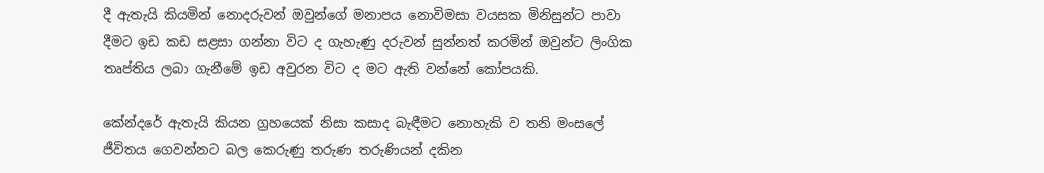දී ඇතැයි කියමින් නොදරුවන් ඔවුන්ගේ මනාපය නොවිමසා වයසක මිනිසුන්ට පාවා දීමට ඉඩ කඩ සළසා ගන්නා විට ද ගැහැණු දරුවන් සුන්නත් කරමින් ඔවුන්ට ලිංගික තෘප්තිය ලබා ගැනීමේ ඉඩ අවුරන විට ද මට ඇති වන්නේ කෝපයකි.

කේන්දරේ ඇතැයි කියන ග්‍රහයෙක් නිසා කසාද බැඳීමට නොහැකි ව තනි මංසලේ ජීවිතය ගෙවන්නට බල කෙරුණු තරුණ තරුණියන් දකින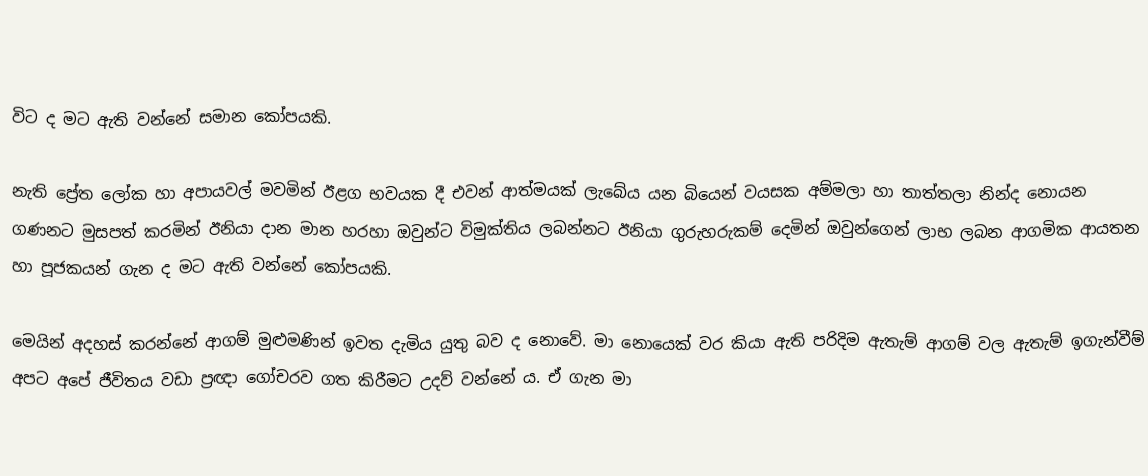විට ද මට ඇති වන්නේ සමාන කෝපයකි.

නැති ප්‍රේත ලෝක හා අපායවල් මවමින් ඊළග භවයක දී එවන් ආත්මයක් ලැබේය යන බියෙන් වයසක අම්මලා හා තාත්තලා නින්ද නොයන ගණනට මුසපත් කරමින් ඊනියා දාන මාන හරහා ඔවුන්ට විමුක්තිය ලබන්නට ඊනියා ගුරුහරුකම් දෙමින් ඔවුන්ගෙන් ලාභ ලබන ආගමික ආයතන හා පූජකයන් ගැන ද මට ඇති වන්නේ කෝපයකි.

මෙයින් අදහස් කරන්නේ ආගම් මුළුමණින් ඉවත දැමිය යුතු බව ද නොවේ. මා නොයෙක් වර කියා ඇති පරිදිම ඇතැම් ආගම් වල ඇතැම් ඉගැන්වීම් අපට අපේ ජීවිතය වඩා ප්‍රඥා ගෝචරව ගත කිරීමට උදව් වන්නේ ය. ඒ ගැන මා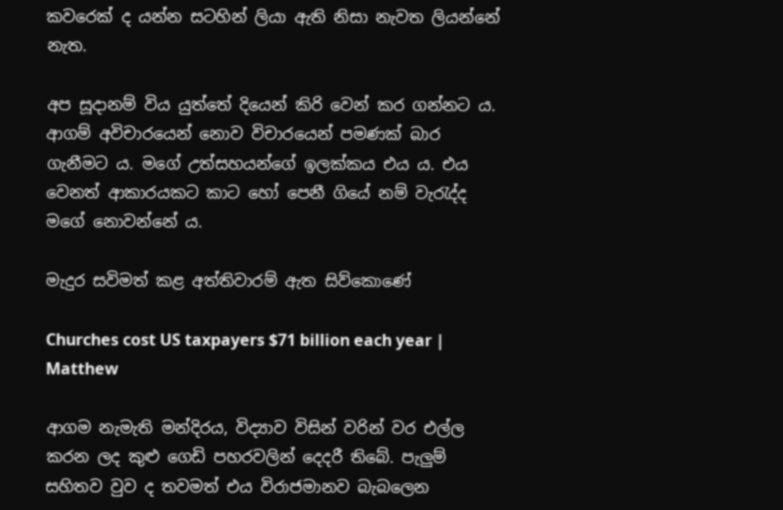කවරෙක් ද යන්න සටහින් ලියා ඇති නිසා නැවත ලියන්නේ නැත.

අප සූදානම් විය යුත්තේ දියෙන් කිරි වෙන් කර ගන්නට ය. ආගම් අවිචාරයෙන් නොව විචාරයෙන් පමණක් බාර ගැනීමට ය. මගේ උත්සහයන්ගේ ඉලක්කය එය ය. එය වෙනත් ආකාරයකට කාට හෝ පෙනී ගියේ නම් වැරැද්ද මගේ නොවන්නේ ය.

මැදුර සවිමත් කළ අත්තිවාරම් ඇත සිව්කොණේ

Churches cost US taxpayers $71 billion each year | Matthew

ආගම නැමැති මන්දිරය, විද්‍යාව විසින් වරින් වර එල්ල කරන ලද කුළු ගෙඩි පහරවලින් දෙදරී තිබේ. පැලුම් සහිතව වුව ද තවමත් එය විරාජමානව බැබලෙන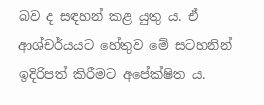බව ද සඳහන් කළ යුතු ය. ඒ ආශ්චර්යයට හේතුව මේ සටහනින් ඉදිරිපත් කිරීමට අපේක්ෂිත ය.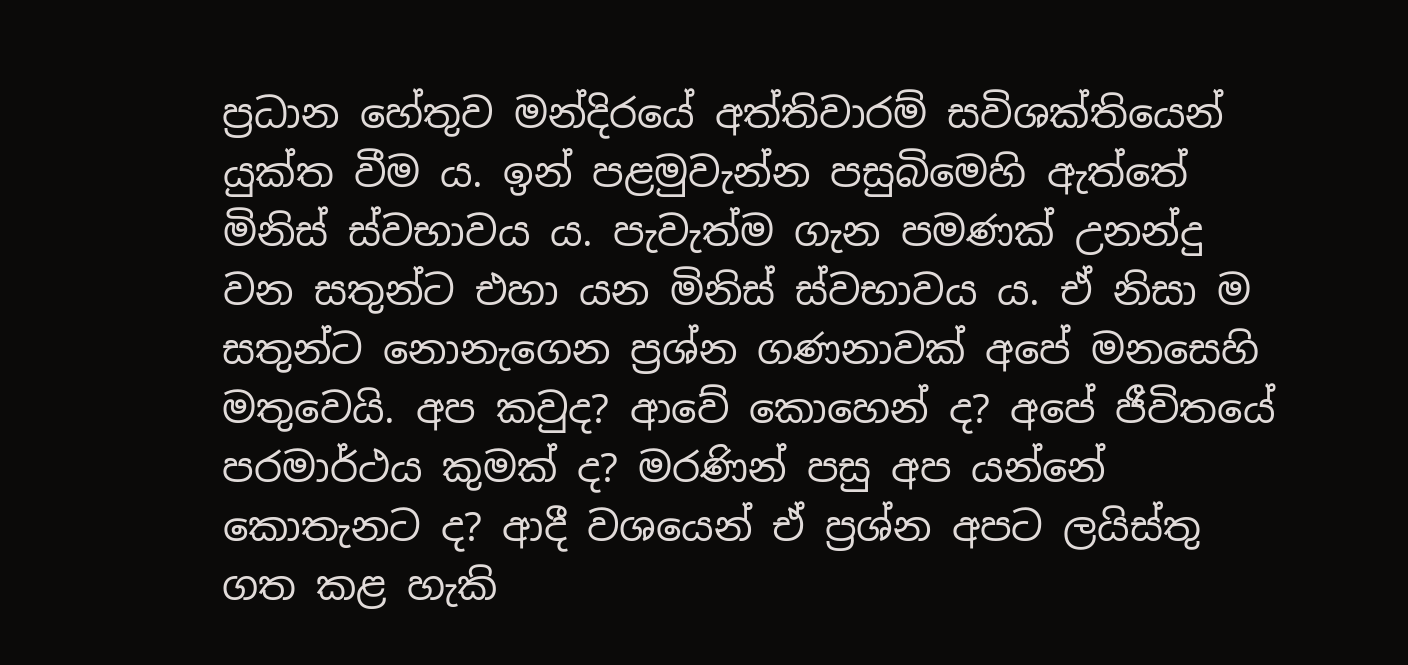ප්‍රධාන හේතුව මන්දිරයේ අත්තිවාරම් සවිශක්තියෙන් යුක්ත වීම ය. ඉන් පළමුවැන්න පසුබිමෙහි ඇත්තේ මිනිස් ස්වභාවය ය. පැවැත්ම ගැන පමණක් උනන්දු වන සතුන්ට එහා යන මිනිස් ස්වභාවය ය. ඒ නිසා ම සතුන්ට නොනැගෙන ප්‍රශ්න ගණනාවක් අපේ මනසෙහි මතුවෙයි. අප කවුද? ආවේ කොහෙන් ද? අපේ ජීවිතයේ පරමාර්ථය කුමක් ද? මරණින් පසු අප යන්නේ කොතැනට ද? ආදී වශයෙන් ඒ ප්‍රශ්න අපට ලයිස්තු ගත කළ හැකි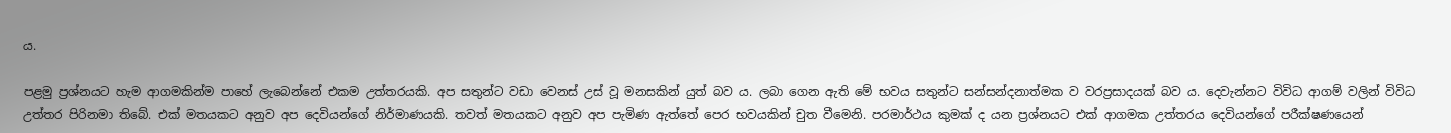ය.

පළමු ප්‍රශ්නයට හැම ආගමකින්ම පාහේ ලැබෙන්නේ එකම උත්තරයකි. අප සතුන්ට වඩා වෙනස් උස් වූ මනසකින් යුත් බව ය. ලබා ගෙන ඇති මේ භවය සතුන්ට සන්සන්දනාත්මක ව වරප්‍රසාදයක් බව ය. දෙවැන්නට විවිධ ආගම් වලින් විවිධ උත්තර පිරිනමා තිබේ. එක් මතයකට අනුව අප දෙවියන්ගේ නිර්මාණයකි. තවත් මතයකට අනුව අප පැමිණ ඇත්තේ පෙර භවයකින් චුත වීමෙනි. පරමාර්ථය කුමක් ද යන ප්‍රශ්නයට එක් ආගමක උත්තරය දෙවියන්ගේ පරීක්ෂණයෙන්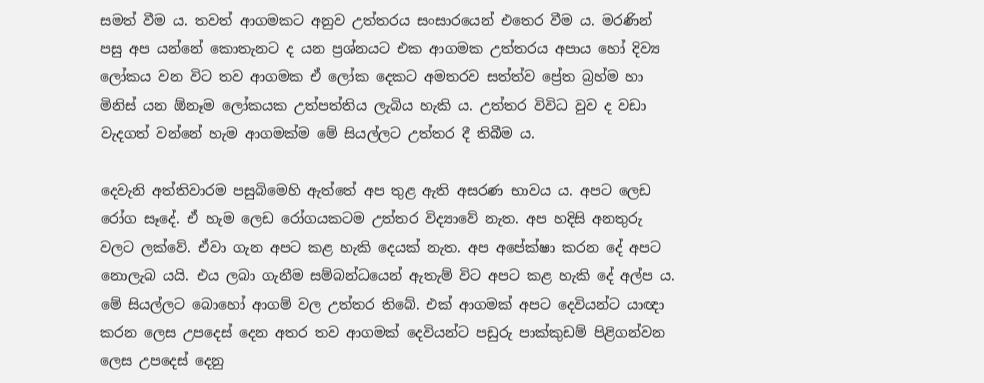සමත් වීම ය. තවත් ආගමකට අනුව උත්තරය සංසාරයෙන් එතෙර වීම ය. මරණින් පසු අප යන්නේ කොතැනට ද යන ප්‍රශ්නයට එක ආගමක උත්තරය අපාය හෝ දිව්‍ය ලෝකය වන විට තව ආගමක ඒ ලෝක දෙකට අමතරව සත්ත්ව ප්‍රේත බ්‍රහ්ම හා මිනිස් යන ඕනෑම ලෝකයක උත්පත්තිය ලැබිය හැකි ය. උත්තර විවිධ වුව ද වඩා වැදගත් වන්නේ හැම ආගමක්ම මේ සියල්ලට උත්තර දී තිබීම ය.

දෙවැනි අත්තිවාරම පසුබිමෙහි ඇත්තේ අප තුළ ඇති අසරණ භාවය ය. අපට ලෙඩ රෝග සෑදේ. ඒ හැම ලෙඩ රෝගයකටම උත්තර විද්‍යාවේ නැත. අප හදිසි අනතුරු වලට ලක්වේ. ඒවා ගැන අපට කළ හැකි දෙයක් නැත. අප අපේක්ෂා කරන දේ අපට නොලැබ යයි. එය ලබා ගැනීම සම්බන්ධයෙන් ඇතැම් විට අපට කළ හැකි දේ අල්ප ය. මේ සියල්ලට බොහෝ ආගම් වල උත්තර තිබේ. එක් ආගමක් අපට දෙවියන්ට යාඥා කරන ලෙස උපදෙස් දෙන අතර තව ආගමක් දෙවියන්ට පඩුරු පාක්කුඩම් පිළිගන්වන ලෙස උපදෙස් දෙනු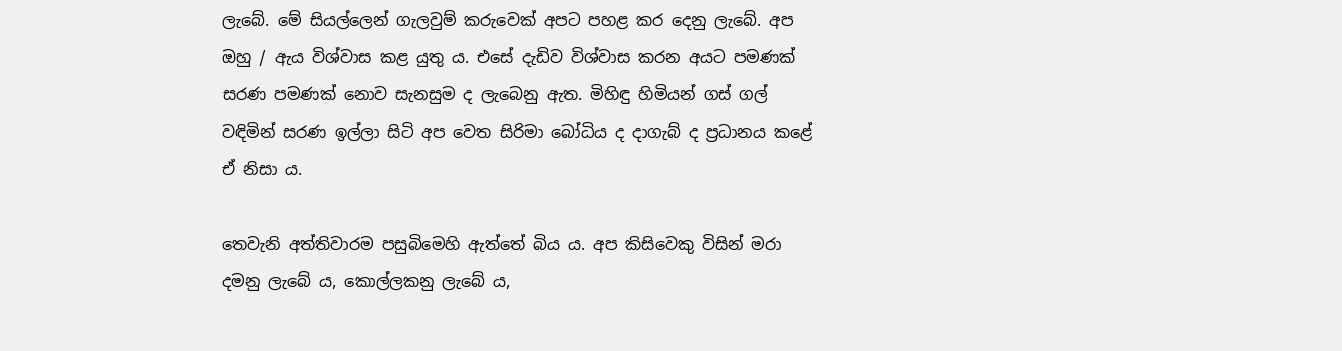ලැබේ. මේ සියල්ලෙන් ගැලවුම් කරුවෙක් අපට පහළ කර දෙනු ලැබේ. අප ඔහු / ඇය විශ්වාස කළ යුතු ය. එසේ දැඩිව විශ්වාස කරන අයට පමණක් සරණ පමණක් නොව සැනසුම ද ලැබෙනු ඇත. මිහිඳු හිමියන් ගස් ගල් වඳිමින් සරණ ඉල්ලා සිටි අප වෙත සිරිමා බෝධිය ද දාගැබ් ද ප්‍රධානය කළේ ඒ නිසා ය.

තෙවැනි අත්තිවාරම පසුබිමෙහි ඇත්තේ බිය ය. අප කිසිවෙකු විසින් මරා දමනු ලැබේ ය, කොල්ලකනු ලැබේ ය,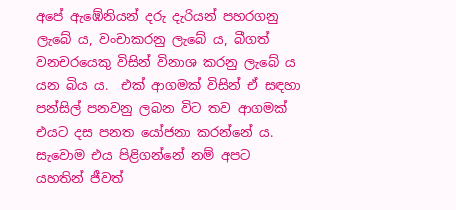අපේ ඇඹේනියන් දරු දැරියන් පහරගනු ලැබේ ය, වංචාකරනු ලැබේ ය, බීගත් වනචරයෙකු විසින් විනාශ කරනු ලැබේ ය යන බිය ය.  එක් ආගමක් විසින් ඒ සඳහා පන්සිල් පනවනු ලබන විට තව ආගමක් එයට දස පනත යෝජනා කරන්නේ ය. සැවොම එය පිළිගන්නේ නම් අපට යහතින් ජීවත්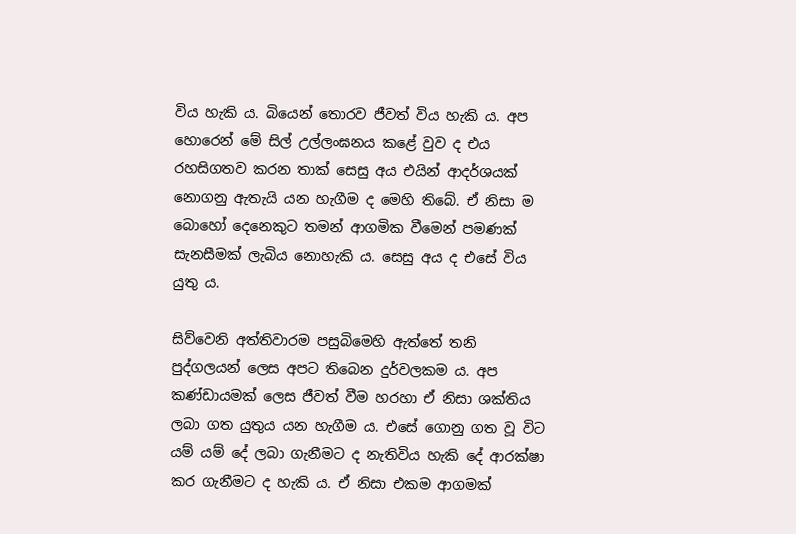විය හැකි ය. බියෙන් තොරව ජීවත් විය හැකි ය. අප හොරෙන් මේ සිල් උල්ලංඝනය කළේ වුව ද එය රහසිගතව කරන තාක් සෙසු අය එයින් ආදර්ශයක් නොගනු ඇතැයි යන හැගීම ද මෙහි තිබේ. ඒ නිසා ම බොහෝ දෙනෙකුට තමන් ආගමික වීමෙන් පමණක් සැනසීමක් ලැබිය නොහැකි ය. සෙසු අය ද එසේ විය යුතු ය.

සිව්වෙනි අත්තිවාරම පසුබිමෙහි ඇත්තේ තනි පුද්ගලයන් ලෙස අපට තිබෙන දුර්වලකම ය. අප කණ්ඩායමක් ලෙස ජීවත් වීම හරහා ඒ නිසා ශක්තිය ලබා ගත යුතුය යන හැගීම ය. එසේ ගොනු ගත වූ විට යම් යම් දේ ලබා ගැනීමට ද නැතිවිය හැකි දේ ආරක්ෂා කර ගැනීමට ද හැකි ය. ඒ නිසා එකම ආගමක්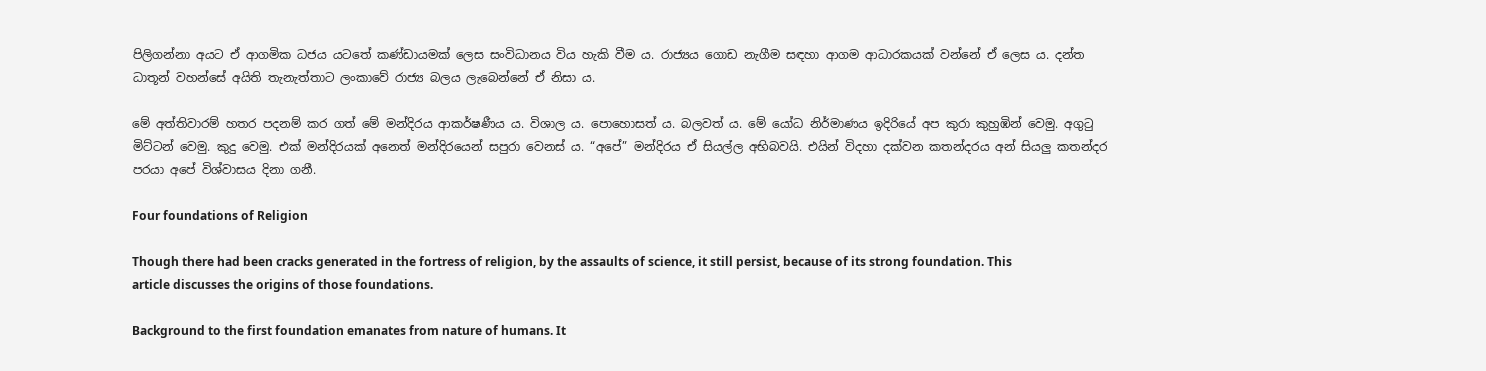පිලිගන්නා අයට ඒ ආගමික ධජය යටතේ කණ්ඩායමක් ලෙස සංවිධානය විය හැකි වීම ය. රාජ්‍යය ගොඩ නැගීම සඳහා ආගම ආධාරකයක් වන්නේ ඒ ලෙස ය. දන්ත ධාතූන් වහන්සේ අයිති තැනැත්තාට ලංකාවේ රාජ්‍ය බලය ලැබෙන්නේ ඒ නිසා ය.

මේ අත්තිවාරම් හතර පදනම් කර ගත් මේ මන්දිරය ආකර්ෂණීය ය. විශාල ය. පොහොසත් ය. බලවත් ය. මේ යෝධ නිර්මාණය ඉදිරියේ අප කුරා කුහුඹින් වෙමු. අගුටු මිට්ටන් වෙමු. කුදු වෙමු. එක් මන්දිරයක් අනෙත් මන්දිරයෙන් සපුරා වෙනස් ය. “අපේ” මන්දිරය ඒ සියල්ල අභිබවයි. එයින් විදහා දක්වන කතන්දරය අන් සියලු කතන්දර පරයා අපේ විශ්වාසය දිනා ගනී.

Four foundations of Religion

Though there had been cracks generated in the fortress of religion, by the assaults of science, it still persist, because of its strong foundation. This article discusses the origins of those foundations.

Background to the first foundation emanates from nature of humans. It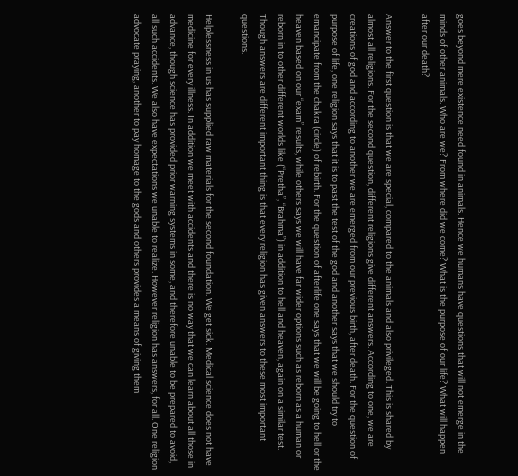goes beyond mere existence need found in animals. Hence we humans have questions that will not emerge in the minds of other animals. Who are we? From where did we come? What is the purpose of our life? What will happen after our death?

Answer to the first question is that we are special, compared to the animals and also privileged. This is shared by almost all religions. For the second question, different religions give different answers. According to one, we are creations of god and according to another we are emerged from our previous birth, after death. For the question of purpose of life, one religion says that it is to past the test of the god and another says that we should try to emancipate from the chakra (circle) of rebirth. For the question of afterlife one says that we will be going to hell or the heaven based on our “exam” results, while others says we will have far wider options such as reborn as a human or reborn in to other different worlds like (“Pretha”, “Brahma”) in addition to hell and heaven, again on a similar test.  Though answers are different important thing is that every religion has given answers to these most important questions.

Helplessness in us has supplied raw materials for the second foundation. We get sick. Medical science does not have medicine for every illness. In addition we meet with accidents and there is no way that we can learn about all those in advance, though science has provided prior warning systems in some, and therefore unable to be prepared to avoid, all such accidents. We also have expectations we unable to realize. However religion has answers, for all. One religion advocate praying, another to pay homage to the gods and others provides a means of giving them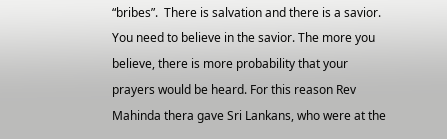“bribes”.  There is salvation and there is a savior. You need to believe in the savior. The more you believe, there is more probability that your prayers would be heard. For this reason Rev Mahinda thera gave Sri Lankans, who were at the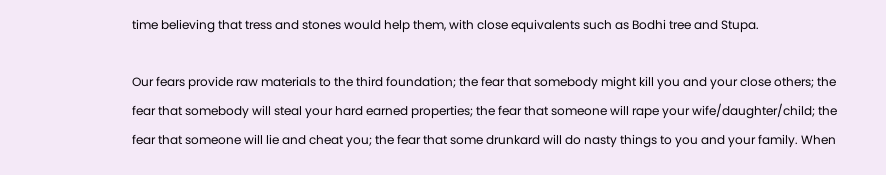time believing that tress and stones would help them, with close equivalents such as Bodhi tree and Stupa.

Our fears provide raw materials to the third foundation; the fear that somebody might kill you and your close others; the fear that somebody will steal your hard earned properties; the fear that someone will rape your wife/daughter/child; the fear that someone will lie and cheat you; the fear that some drunkard will do nasty things to you and your family. When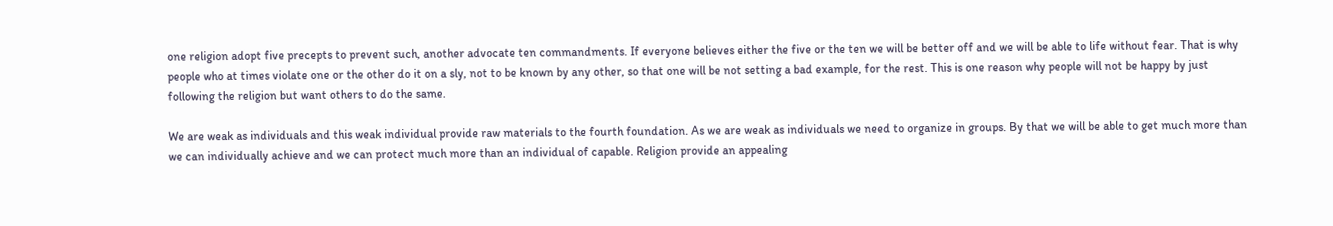one religion adopt five precepts to prevent such, another advocate ten commandments. If everyone believes either the five or the ten we will be better off and we will be able to life without fear. That is why people who at times violate one or the other do it on a sly, not to be known by any other, so that one will be not setting a bad example, for the rest. This is one reason why people will not be happy by just following the religion but want others to do the same.

We are weak as individuals and this weak individual provide raw materials to the fourth foundation. As we are weak as individuals we need to organize in groups. By that we will be able to get much more than we can individually achieve and we can protect much more than an individual of capable. Religion provide an appealing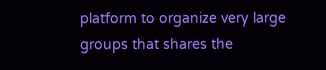platform to organize very large groups that shares the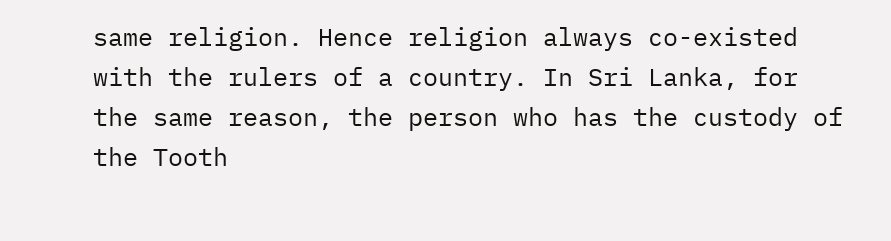same religion. Hence religion always co-existed with the rulers of a country. In Sri Lanka, for the same reason, the person who has the custody of the Tooth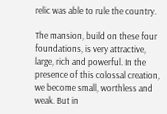relic was able to rule the country.

The mansion, build on these four foundations, is very attractive, large, rich and powerful. In the presence of this colossal creation, we become small, worthless and weak. But in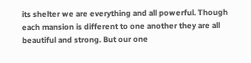its shelter we are everything and all powerful. Though each mansion is different to one another they are all beautiful and strong. But our one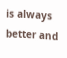is always better and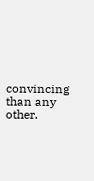convincing than any other.